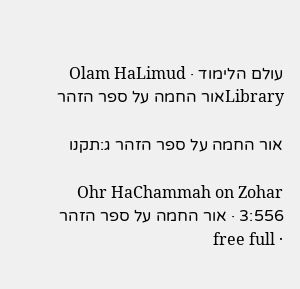עולם הלימוד · Olam HaLimud
Libraryאור החמה על ספר הזהר

אור החמה על ספר הזהר ג:תקנו

Ohr HaChammah on Zohar 3:556 · אור החמה על ספר הזהר · free full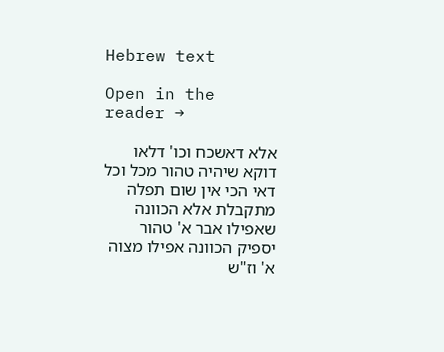Hebrew text

Open in the reader →

אלא דאשכח וכו' דלאו דוקא שיהיה טהור מכל וכל דאי הכי אין שום תפלה מתקבלת אלא הכוונה שאפילו אבר א' טהור יספיק הכוונה אפילו מצוה א' וז"ש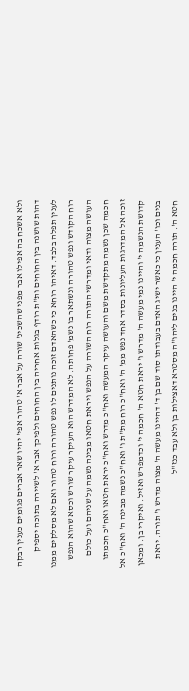ולא אשכח בה אפילו אבר מפני שהשכינ' שורה על אבר א' טהור אפי' יהיו שאר אברים פגומים כענין רבקה דהות שושנה בין החוחים ות"ת רודף בגלות אחריה בין החוחים ולפיכך אבר א' לשיירה בתוכה יספיק לענין תפלה בלבד. דאיהו רוחא כי כשהאדם זוכה נותנים לו נפש טהורה ורוח טהור ואם לא מסלקים ממנו רוח הקודש ונפש טהורה ונשתאר בו נשמ' פחותה. לא המדרש הוא העיקר עיקר שורש וכסא שהוא הנפש העושה מצוה ודאי ומדרשי התורה רוח השורה על הנפש ויראת חטאו מבינה נשמה על שניהם ועל כולם חכמה שכן נשמה מתקדשת משם והעושה עיקר המעשה ואח"כ מדרש ואח"כ יראת חטאו ואח"כ חכמתו זוכה אל המדרגות העליונות בסדר אחד נפש ממ' ה' ואח"כ רוח מת"ת ו' ואח"כ נשמה מבינה ה' ואח"כ אל קדושת הנשמה י' והיינו נמי מעשה ה' מדרש ו' יראת חטא ה' חכמה י' וכדמפרש ואזיל. ואיקרי בן. ומכאן בנים וכו' הענין כי כאשר ישיג האדם בעבודתו סוד שם בן ד' דהיינו מעשה ה' מצוה מדרש ו' תורה. יראת חטא ה'. תורה חכמה י' היינו בנים ליהו"ה מסטרא דאצילות בן ולא עבד כנז"ל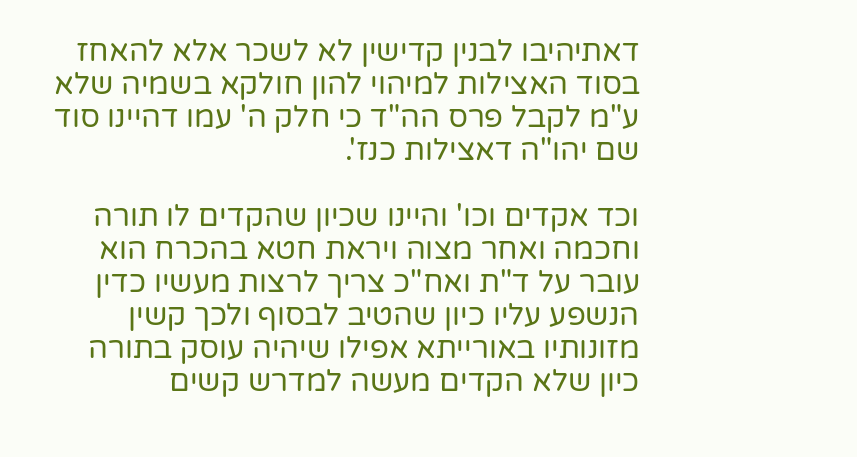דאתיהיבו לבנין קדישין לא לשכר אלא להאחז בסוד האצילות למיהוי להון חולקא בשמיה שלא ע"מ לקבל פרס הה"ד כי חלק ה' עמו דהיינו סוד שם יהו"ה דאצילות כנז'.

וכד אקדים וכו' והיינו שכיון שהקדים לו תורה וחכמה ואחר מצוה ויראת חטא בהכרח הוא עובר על ד"ת ואח"כ צריך לרצות מעשיו כדין הנשפע עליו כיון שהטיב לבסוף ולכך קשין מזונותיו באורייתא אפילו שיהיה עוסק בתורה כיון שלא הקדים מעשה למדרש קשים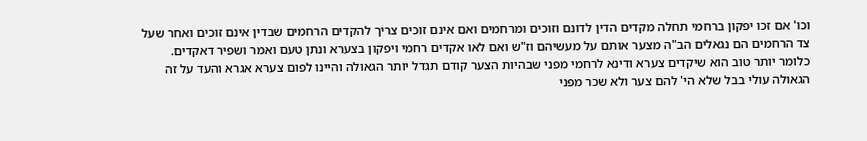וכו' אם זכו יפקון ברחמי תחלה מקדים הדין לדונם וזוכים ומרחמים ואם אינם זוכים צריך להקדים הרחמים שבדין אינם זוכים ואחר שעל צד הרחמים הם נגאלים הב"ה מצער אותם על מעשיהם וז"ש ואם לאו אקדים רחמי ויפקון בצערא ונתן טעם ואמר ושפיר דאקדים. כלומר יותר טוב הוא שיקדים צערא ודינא לרחמי מפני שבהיות הצער קודם תגדל יותר הגאולה והיינו לפום צערא אגרא והעד על זה הגאולה עולי בבל שלא הי' להם צער ולא שכר מפני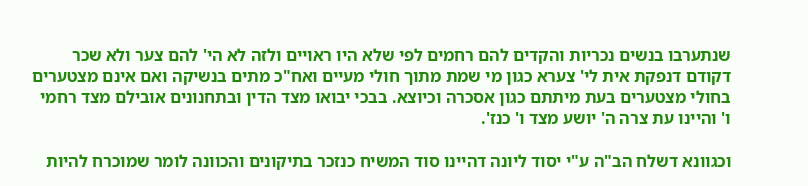שנתערבו בנשים נכריות והקדים להם רחמים לפי שלא היו ראויים ולזה לא הי' להם צער ולא שכר דקודם דנפקת אית לי' צערא כגון מי שמת מתוך חולי מעיים ואח"כ מתים בנשיקה ואם אינם מצטערים בחולי מצטערים בעת מיתתם כגון אסכרה וכיוצא. בבכי יבואו מצד הדין ובתחנונים אובילם מצד רחמי ו' והיינו עת צרה ה' יושע מצד ו' כנז'.

וכגוונא דשלח הב"ה ע"י יסוד ליונה דהיינו סוד המשיח כנזכר בתיקונים והכוונה לומר שמוכרח להיות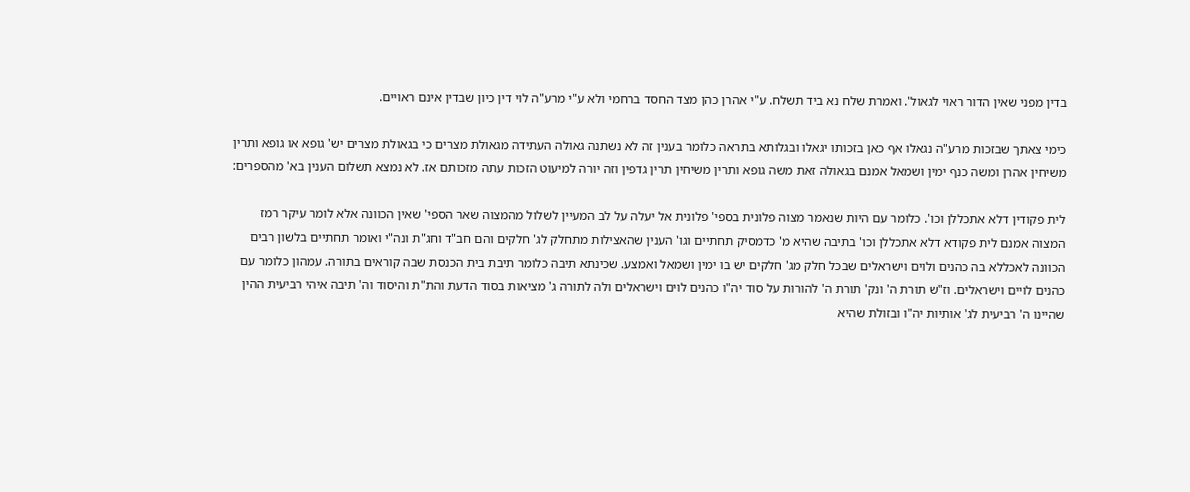בדין מפני שאין הדור ראוי לגאול'. ואמרת שלח נא ביד תשלח. ע"י אהרן כהן מצד החסד ברחמי ולא ע"י מרע"ה לוי דין כיון שבדין אינם ראויים.

כימי צאתך שבזכות מרע"ה נגאלו אף כאן בזכותו יגאלו ובגלותא בתראה כלומר בענין זה לא נשתנה גאולה העתידה מגאולת מצרים כי בגאולת מצרים יש' גופא או גופא ותרין משיחין אהרן ומשה כנף ימין ושמאל אמנם בגאולה זאת משה גופא ותרין משיחין תרין גדפין וזה יורה למיעוט הזכות עתה מזכותם אז. לא נמצא תשלום הענין בא' מהספרים:

לית פקודין דלא אתכללן וכו'. כלומר עם היות שנאמר מצוה פלונית בספי' פלונית אל יעלה על לב המעיין לשלול מהמצוה שאר הספי' שאין הכוונה אלא לומר עיקר רמז המצוה אמנם לית פקודא דלא אתכללן וכו' בתיבה שהיא מ' כדמסיק תחתיים וגו' הענין שהאצילות מתחלק לג' חלקים והם חב"ד וחג"ת ונה"י ואומר תחתיים בלשון רבים הכוונה לאכללא בה כהנים ולוים וישראלים שבכל חלק מג' חלקים יש בו ימין ושמאל ואמצע. שכינתא תיבה כלומר תיבת בית הכנסת שבה קוראים בתורה. עמהון כלומר עם כהנים לויים וישראלים. וז"ש תורת ה' ונק' תורת ה' להורות על סוד יה"ו כהנים לוים וישראלים ולה לתורה ג' מציאות בסוד הדעת והת"ת והיסוד וה' תיבה איהי רביעית ההין שהיינו ה' רביעית לג' אותיות יה"ו ובזולת שהיא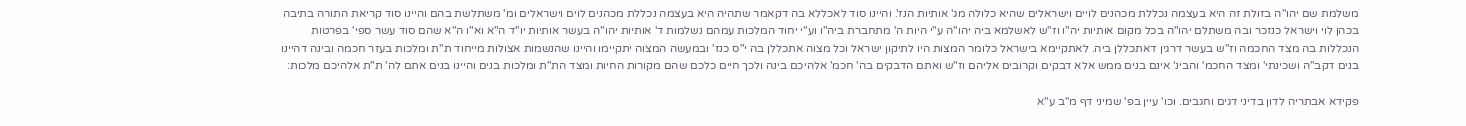משלמת שם יהו"ה בזולת זה היא בעצמה נכללת מכהנים לויים וישראלים שהיא כלולה מג' אותיות הנז'. והיינו סוד לאכללא בה דקאמר שתהיה היא בעצמה נכללת מכהנים לוים וישראלים ומ' משתלשת בהם והיינו סוד קריאת התורה בתיבה בכהן לוי וישראל כנזכר ובה משתלם יהו"ה בכל מקום אותיות יה"ו וז"ש לאשלמא ביה יהו"ה ע"י היות ה' מתחברת ביה"ו וע"י יחוד המלכות עמהם נשלמות ד' אותיות יהו"ה בעשר אותיות יו"ד ה"א וא"ו ה"א שהם סוד עשר ספי' בפרטות הנכללות בה מצד החכמה וז"ש בעשר דרגין דאתכללן ביה. לאתקיימא בישראל כלומר המצות היו לתיקון ישראל וכל מצוה אתכללן בה י"ס כנז' ובמעשה המצוה יתקיימו והיינו שהנשמות אצולות מייחוד ת"ת ומלכות בעזר חכמה ובינה דהיינו בנים דקב"ה ושכינתי' ומצד החכמ' והבינ' אינם בנים ממש אלא דבקים וקרובים אליהם וז"ש ואתם הדבקים בה' חכמ' אלהיכם בינה ולכך חיים כלכם שהם מקורות החיות ומצד הת"ת ומלכות בנים והיינו בנים אתם לה' ת"ת אלהיכם מלכות:

פקידא אבתריה לדון בדיני דגים וחגבים. וכו' עיין בפ' שמיני דף מ"ב ע"א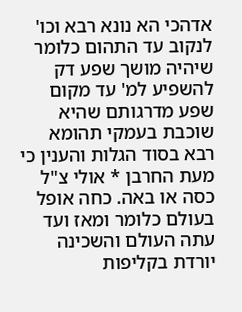אדהכי הא נונא רבא וכו' לנקוב עד התהום כלומר שיהיה מושך שפע דק להשפיע למ' עד מקום שפע מדרגותם שהיא שוכבת בעמקי תהומא רבא בסוד הגלות והענין כי מעת החרבן * אולי צ"ל כסה או באה. כחה אופל בעולם כלומר ומאז ועד עתה העולם והשכינה יורדת בקליפות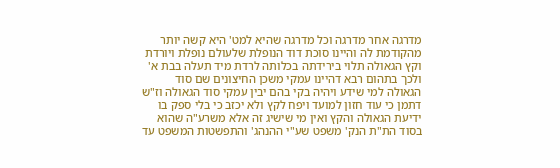מדרגה אחר מדרגה וכל מדרגה שהיא למט' היא קשה יותר מהקודמת לה והיינו סוכת דוד הנופלת שלעולם נופלת ויורדת וקץ הגאולה תלוי בירידתה בכלותה לרדת מיד תעלה בבת א' ולכך בתהום רבא דהיינו עמקי משכן החיצונים שם סוד הגאולה למי שידע ויהיה בקי בהם יבין עמקי סוד הגאולה וז"ש דתמן כי עוד חזון למועד ויפח לקץ ולא יכזב כי בלי ספק בו ידיעת הגאולה והקץ ואין מי שישיג זה אלא משרע"ה שהוא בסוד הת"ת הנק' משפט שע"י ההנהג' והתפשטות המשפט עד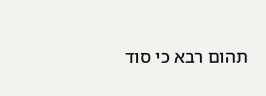תהום רבא כי סוד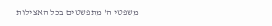משפטי ה' מתפשטים בכל האצילות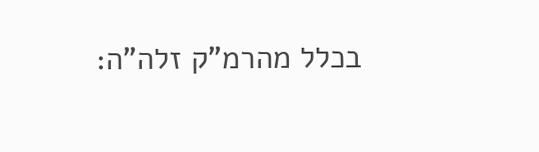בכלל מהרמ"ק זלה"ה: